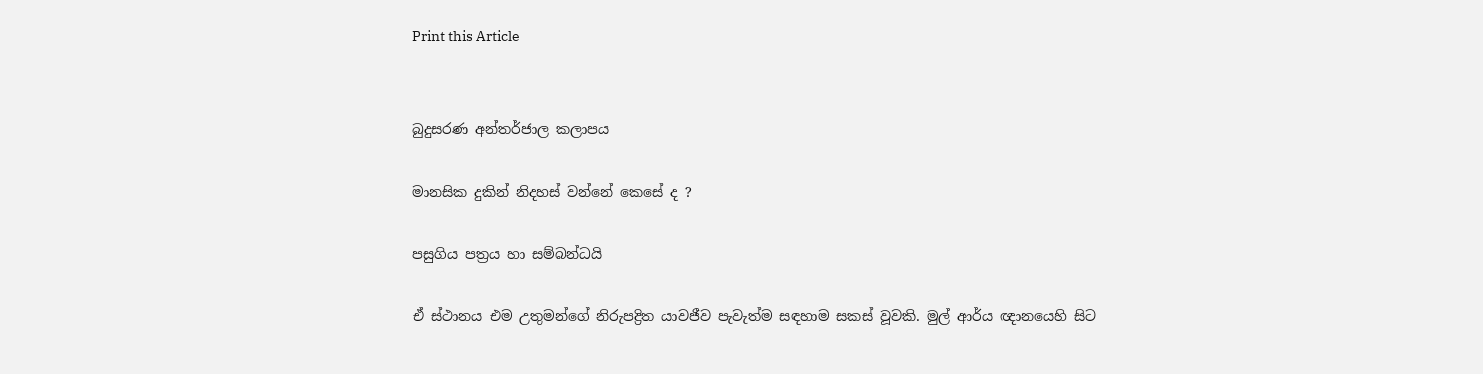Print this Article


බුදුසරණ අන්තර්ජාල කලාපය

මානසික දුකින් නිදහස් වන්නේ කෙසේ ද ?

පසුගිය පත්‍රය හා සම්බන්ධයි

ඒ ස්ථානය එම උතුමන්ගේ නිරුපද්‍රිත යාවජීව පැවැත්ම සඳහාම සකස් වූවකි. මුල් ආර්ය ඥානයෙහි සිට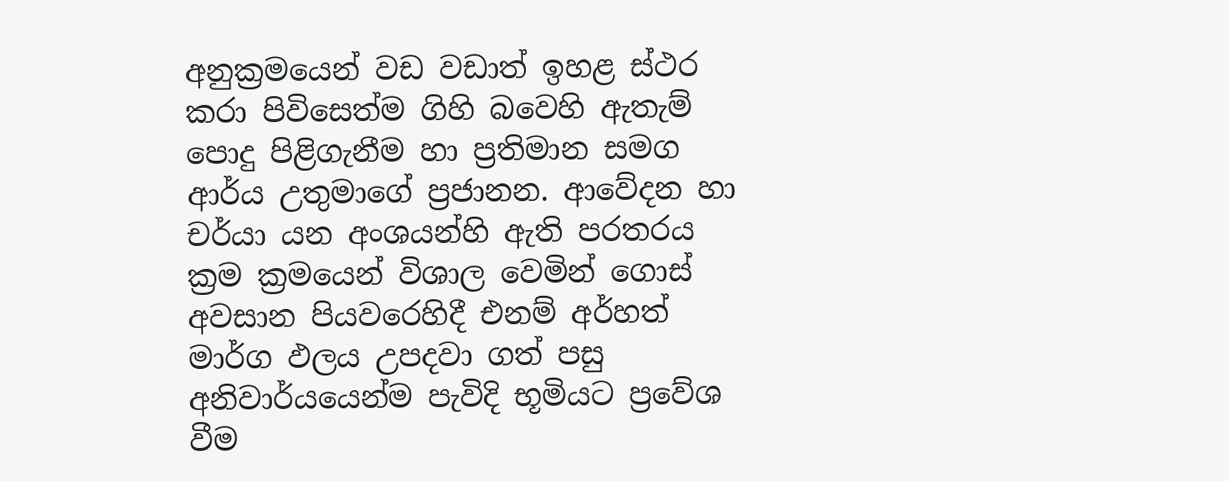අනුක්‍රමයෙන් වඩ වඩාත් ඉහළ ස්ථර කරා පිවිසෙත්ම ගිහි බවෙහි ඇතැම් පොදු පිළිගැනීම හා ප්‍රතිමාන සමග ආර්ය උතුමාගේ ප්‍රජානන. ආවේදන හා චර්යා යන අංශයන්හි ඇති පරතරය ක්‍රම ක්‍රමයෙන් විශාල වෙමින් ගොස් අවසාන පියවරෙහිදී එනම් අර්හත් මාර්ග ඵලය උපදවා ගත් පසු අනිවාර්යයෙන්ම පැවිදි භූමියට ප්‍රවේශ වීම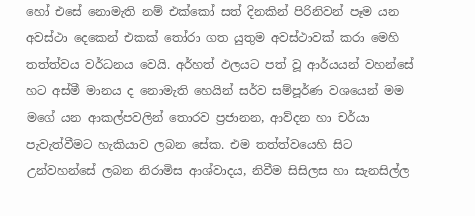හෝ එසේ නොමැති නම් එක්කෝ සත් දිනකින් පිරිනිවන් පෑම යන අවස්ථා දෙකෙන් එකක් තෝරා ගත යුතුම අවස්ථාවක් කරා මෙහි තත්ත්වය වර්ධනය වෙයි. අර්හත් ඵලයට පත් වූ ආර්යයන් වහන්සේ හට අස්මී මානය ද නොමැති හෙයින් සර්ව සම්පූර්ණ වශයෙන් මම මගේ යන ආකල්පවලින් තොරව ප්‍රජානන, ආව්දන හා චර්යා පැවැත්වීමට හැකියාව ලබන සේක. එම තත්ත්වයෙහි සිට උන්වහන්සේ ලබන නිරාමිස ආශ්වාදය, නිවීම සිසිලස හා සැනසිල්ල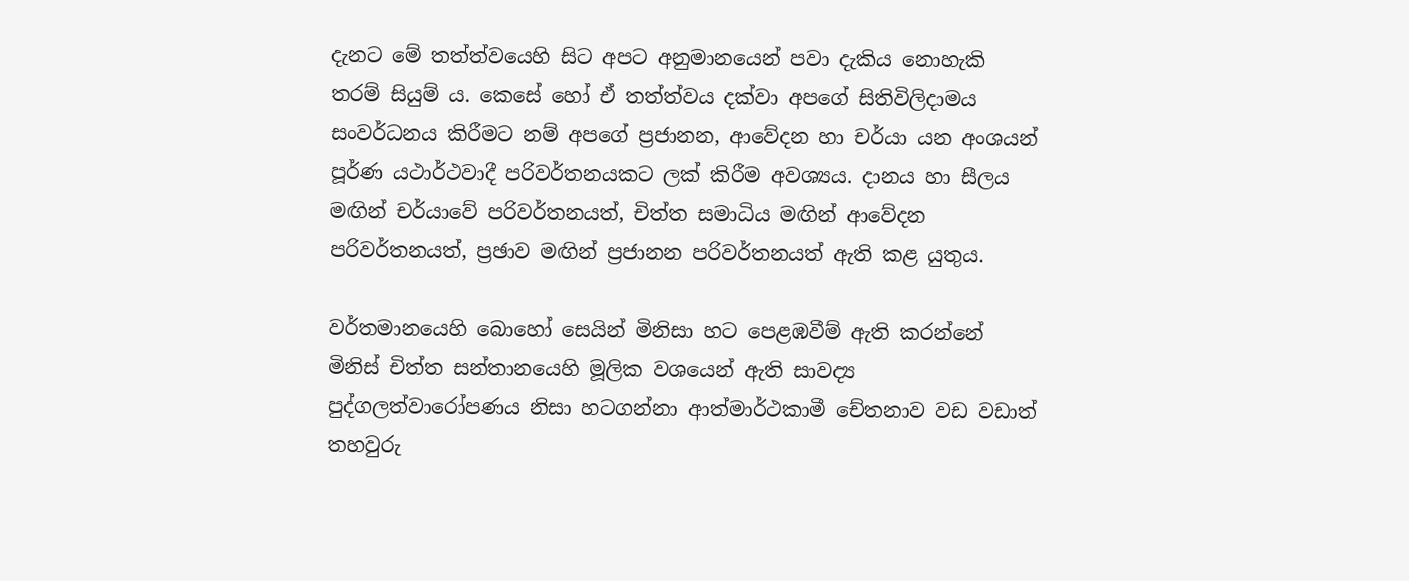දැනට මේ තත්ත්වයෙහි සිට අපට අනුමානයෙන් පවා දැකිය නොහැකි තරම් සියුම් ය. කෙසේ හෝ ඒ තත්ත්වය දක්වා අපගේ සිතිවිලිදාමය සංවර්ධනය කිරීමට නම් අපගේ ප්‍රජානන, ආවේදන හා චර්යා යන අංශයන් පූර්ණ යථාර්ථවාදී පරිවර්තනයකට ලක් කිරීම අවශ්‍යය. දානය හා සීලය මඟින් චර්යාවේ පරිවර්තනයත්, චිත්ත සමාධිය මඟින් ආවේදන පරිවර්තනයත්, ප්‍රඡාව මඟින් ප්‍රජානන පරිවර්තනයත් ඇති කළ යුතුය.

වර්තමානයෙහි බොහෝ සෙයින් මිනිසා හට පෙළඹවීම් ඇති කරන්නේ මිනිස් චිත්ත සන්තානයෙහි මූලික වශයෙන් ඇති සාවද්‍ය පුද්ගලත්වාරෝපණය නිසා හටගන්නා ආත්මාර්ථකාමී චේතනාව වඩ වඩාත් තහවුරු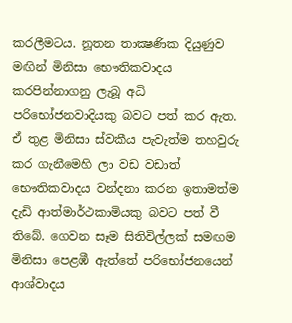කරලීමටය. නූතන තාක්‍ෂණික දියුණුව මඟින් මිනිසා භෞතිකවාදය කරපින්නාගනු ලැබූ අධි පරිභෝජනවාදියකු බවට පත් කර ඇත. ඒ තුළ මිනිසා ස්වකීය පැවැත්ම තහවුරු කර ගැනීමෙහි ලා වඩ වඩාත් භෞතිකවාදය වන්දනා කරන ඉතාමත්ම දැඩි ආත්මාර්ථකාමියකු බවට පත් වී තිබේ. ගෙවන සෑම සිතිවිල්ලක් සමඟම මිනිසා පෙළඹී ඇත්තේ පරිභෝජනයෙන් ආශ්වාදය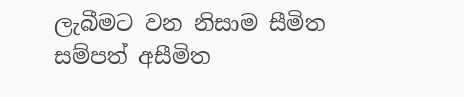ලැබීමට වන නිසාම සීමිත සම්පත් අසීමිත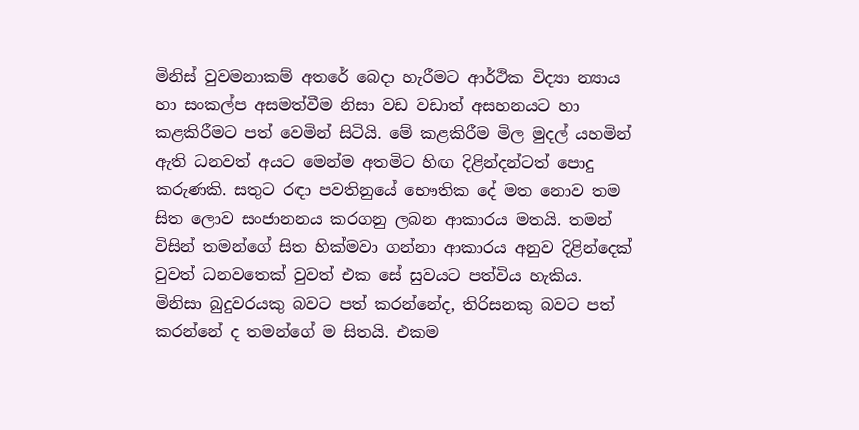මිනිස් වුවමනාකම් අතරේ බෙදා හැරීමට ආර්ථික විද්‍යා න්‍යාය හා සංකල්ප අසමත්වීම නිසා වඩ වඩාත් අසහනයට හා කළකිරීමට පත් වෙමින් සිටියි. මේ කළකිරීම මිල මුදල් යහමින් ඇති ධනවත් අයට මෙන්ම අතමිට හිඟ දිළින්දන්ටත් පොදු කරුණකි. සතුට රඳා පවතිනුයේ භෞතික දේ මත නොව තම සිත ලොව සංජානනය කරගනු ලබන ආකාරය මතයි. තමන් විසින් තමන්ගේ සිත හික්මවා ගන්නා ආකාරය අනුව දිළින්දෙක් වුවත් ධනවතෙක් වුවත් එක සේ සුවයට පත්විය හැකිය. මිනිසා බුදුවරයකු බවට පත් කරන්නේද, තිරිසනකු බවට පත් කරන්නේ ද තමන්ගේ ම සිතයි. එකම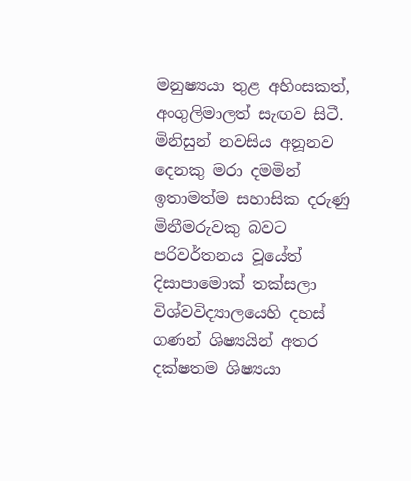මනුෂ්‍යයා තුළ අහිංසකත්, අංගුලිමාලත් සැඟව සිටී. මිනිසුන් නවසිය අනූනව දෙනකු මරා දමමින් ඉතාමත්ම සහාසික දරුණු මිනීමරුවකු බවට පරිවර්තනය වූයේත් දිසාපාමොක් තක්සලා විශ්වවිද්‍යාලයෙහි දහස් ගණන් ශිෂ්‍යයින් අතර දක්ෂතම ශිෂ්‍යයා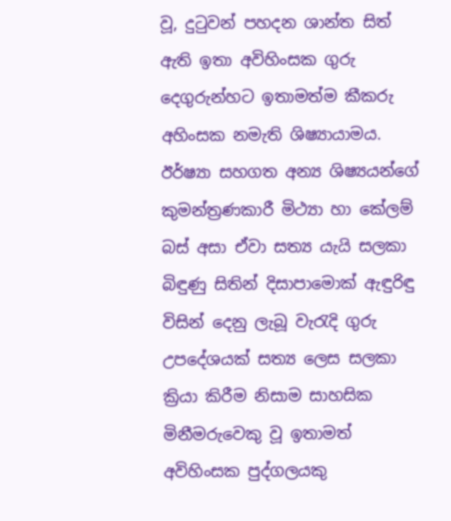වූ, දුටුවන් පහදන ශාන්ත සිත් ඇති ඉතා අවිහිංසක ගුරු දෙගුරුන්හට ඉතාමත්ම කීකරු අහිංසක නමැති ශිෂ්‍යායාමය. ඊර්ෂ්‍යා සහගත අන්‍ය ශිෂ්‍යයන්ගේ කුමන්ත්‍රණකාරී මිථ්‍යා හා කේලම් බස් අසා ඒවා සත්‍ය යැයි සලකා බිඳුණු සිතින් දිසාපාමොක් ඇඳුරිඳු විසින් දෙනු ලැබූ වැරැදි ගුරු උපදේශයක් සත්‍ය ලෙස සලකා ක්‍රියා කිරීම නිසාම සාහසික මිනීමරුවෙකු වූ ඉතාමත් අවිහිංසක පුද්ගලයකු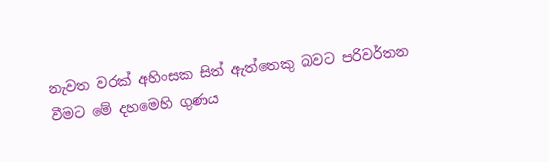නැවත වරක් අහිංසක සිත් ඇත්තෙකු බවට පරිවර්තන වීමට මේ දහමෙහි ගුණය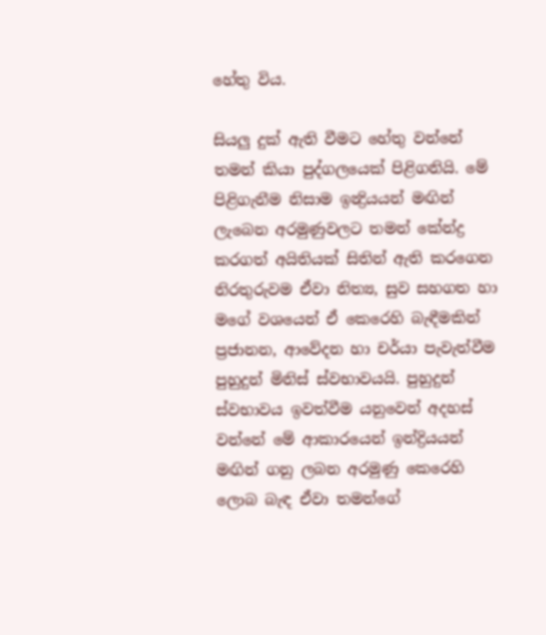හේතු විය.

සියලු දුක් ඇති වීමට හේතු වන්නේ තමන් කියා පුද්ගලයෙක් පිළිගනියි. මේ පිළිගැනීම නිසාම ඉන්‍ද්‍රියයන් මඟින් ලැබෙන අරමුණුවලට තමන් කේන්ද්‍ර කරගත් අයිතියක් සිතින් ඇති කරගෙන නිරතුරුවම ඒවා නිත්‍ය, සුව සහගත හා මගේ වශයෙන් ඒ කෙරෙහි බැඳීමකින් ප්‍රජානන, ආවේදන හා චර්යා පැවැත්වීම පුහුදුන් මිනිස් ස්වභාවයයි. පුහුදුන් ස්වභාවය ඉවත්වීම යනුවෙන් අදහස් වන්නේ මේ ආකාරයෙන් ඉන්ද්‍රියයන් මඟින් ගනු ලබන අරමුණු කෙරෙහි ලොබ බැඳ ඒවා තමන්ගේ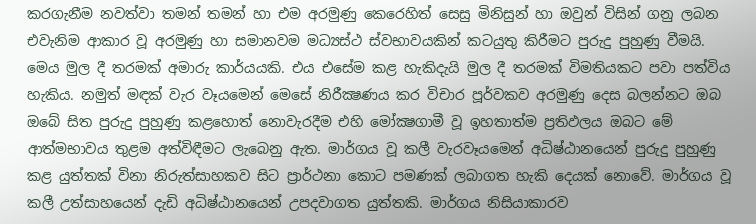කරගැනීම නවත්වා තමන් තමන් හා එම අරමුණු කෙරෙහිත් සෙසු මිනිසුන් හා ඔවුන් විසින් ගනු ලබන එවැනිම ආකාර වූ අරමුණු හා සමානවම මධ්‍යස්ථ ස්වභාවයකින් කටයුතු කිරීමට පුරුදු පුහුණු වීමයි. මෙය මුල දී තරමක් අමාරු කාර්යයකි. එය එසේම කළ හැකිදැයි මුල දී තරමක් විමතියකට පවා පත්විය හැකිය. නමුත් මඳක් වැර වෑයමෙන් මෙසේ නිරීක්‍ෂණය කර විචාර පූර්වකව අරමුණු දෙස බලන්නට ඔබ ඔබේ සිත පුරුදු පුහුණු කළහොත් නොවැරදීම එහි මෝක්‍ෂගාමී වූ ඉහතාත්ම ප්‍රතිඵලය ඔබට මේ ආත්මභාවය තුළම අත්විඳීමට ලැබෙනු ඇත. මාර්ගය වූ කලී වැරවෑයමෙන් අධිෂ්ඨානයෙන් පුරුදු පුහුණු කළ යුත්තක් විනා නිරුත්සාහකව සිට ප්‍රාර්ථනා කොට පමණක් ලබාගත හැකි දෙයක් නොවේ. මාර්ගය වූ කලී උත්සාහයෙන් දැඩි අධිෂ්ඨානයෙන් උපදවාගත යුත්තකි. මාර්ගය නිසියාකාරව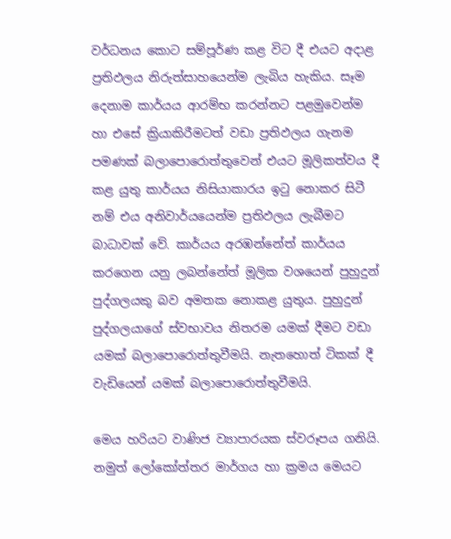වර්ධනය කොට සම්පූර්ණ කළ විට දී එයට අදාළ ප්‍රතිඵලය නිරුත්සාහයෙන්ම ලැබිය හැකිය. සෑම දෙනාම කාර්යය ආරම්භ කරන්නට පළමුවෙන්ම හා එසේ ක්‍රියාකිරීමටත් වඩා ප්‍රතිඵලය ගැනම පමණක් බලාපොරොත්තුවෙන් එයට මූලිකත්වය දී කළ යුතු කාර්යය නිසියාකාරය ඉටු නොකර සිටී නම් එය අනිවාර්යයෙන්ම ප්‍රතිඵලය ලැබීමට බාධාවක් වේ. කාර්යය අරඹන්නේත් කාර්යය කරගෙන යනු ලබන්නේත් මූලික වශයෙන් පුහුදුන් පුද්ගලයකු බව අමතක නොකළ යුතුය. පුහුදුන් පුද්ගලයාගේ ස්වභාවය නිතරම යමක් දීමට වඩා යමක් බලාපොරොත්තුවීමයි. නැතහොත් ටිකක් දී වැඩියෙන් යමක් බලාපොරොත්තුවීමයි.

මෙය හරියට වාණිජ ව්‍යාපාරයක ස්වරූපය ගනියි. නමුත් ලෝකෝත්තර මාර්ගය හා ක්‍රමය මෙයට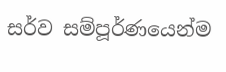සර්ව සම්පූර්ණයෙන්ම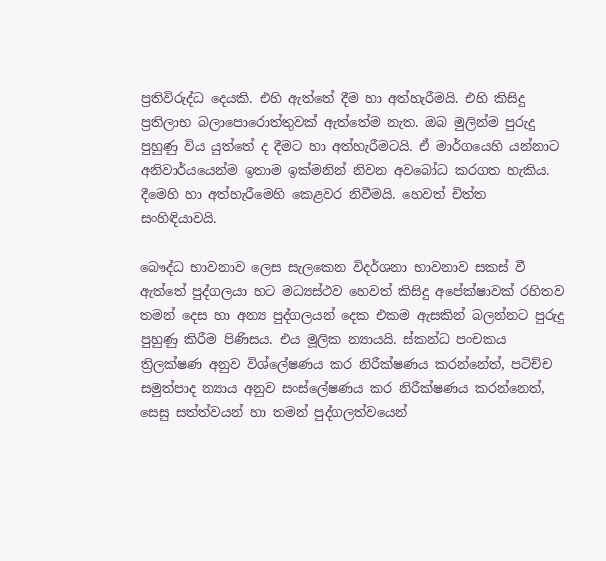ප්‍රතිවිරුද්ධ දෙයකි. එහි ඇත්තේ දීම හා අත්හැරීමයි. එහි කිසිදු ප්‍රතිලාභ බලාපොරොත්තුවක් ඇත්තේම නැත. ඔබ මුලින්ම පුරුදු පුහුණු විය යුත්තේ ද දීමට හා අත්හැරීමටයි. ඒ මාර්ගයෙහි යන්නාට අනිවාර්යයෙන්ම ඉතාම ඉක්මනින් නිවන අවබෝධ කරගත හැකිය. දීමෙහි හා අත්හැරීමෙහි කෙළවර නිවීමයි. හෙවත් චිත්ත සංහිඳියාවයි.

බෞද්ධ භාවනාව ලෙස සැලකෙන විදර්ශනා භාවනාව සකස් වී ඇත්තේ පුද්ගලයා හට මධ්‍යස්ථව හෙවත් කිසිදු අපේක්ෂාවක් රහිතව තමන් දෙස හා අන්‍ය පුද්ගලයන් දෙක එකම ඇසකින් බලන්නට පුරුදු පුහුණු කිරීම පිණිසය. එය මූලික න්‍යායයි. ස්කන්ධ පංචකය ත්‍රිලක්ෂණ අනුව විශ්ලේෂණය කර නිරීක්ෂණය කරන්නේත්, පටිච්ච සමුත්පාද න්‍යාය අනුව සංස්ලේෂණය කර නිරීක්ෂණය කරන්නෙත්, සෙසු සත්ත්වයන් හා තමන් පුද්ගලත්වයෙන්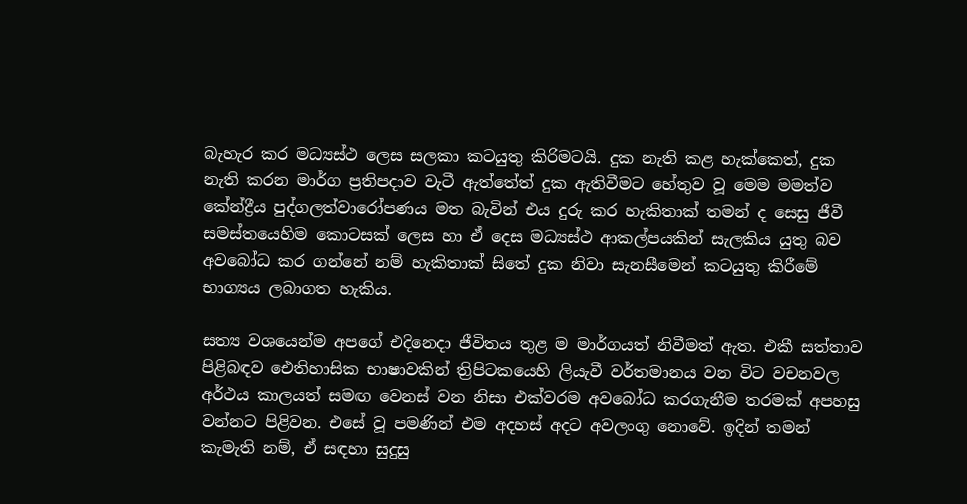බැහැර කර මධ්‍යස්ථ ලෙස සලකා කටයුතු කිරිමටයි. දුක නැති කළ හැක්කෙත්, දුක නැති කරන මාර්ග ප්‍රතිපදාව වැටී ඇත්තේත් දුක ඇතිවීමට හේතුව වූ මෙම මමත්ව කේන්ද්‍රීය පුද්ගලත්වාරෝපණය මත බැවින් එය දුරු කර හැකිතාක් තමන් ද සෙසු ජීවී සමස්තයෙහිම කොටසක් ලෙස හා ඒ දෙස මධ්‍යස්ථ ආකල්පයකින් සැලකිය යුතු බව අවබෝධ කර ගන්නේ නම් හැකිතාක් සිතේ දුක නිවා සැනසීමෙන් කටයුතු කිරීමේ භාග්‍යය ලබාගත හැකිය.

සත්‍ය වශයෙන්ම අපගේ එදිනෙදා ජීවිතය තුළ ම මාර්ගයත් නිවීමත් ඇත. එකී සත්තාව පිළිබඳව ඓතිහාසික භාෂාවකින් ත්‍රිපිටකයෙහි ලියැවී වර්තමානය වන විට වචනවල අර්ථය කාලයත් සමඟ වෙනස් වන නිසා එක්වරම අවබෝධ කරගැනීම තරමක් අපහසු වන්නට පිළිවන. එසේ වූ පමණින් එම අදහස් අදට අවලංගු නොවේ. ඉදින් තමන් කැමැති නම්, ඒ සඳහා සුදුසු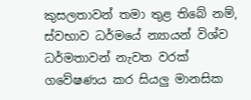කුසලතාවන් තමා තුළ තිබේ නම්, ස්වභාව ධර්මයේ න්‍යායන් විශ්ව ධර්මතාවන් නැවත වරක් ගවේෂණය කර සියලු මානසික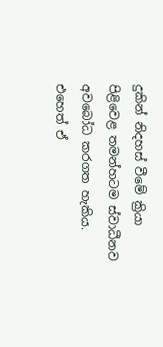දුකින් නිදහස් වීමේ ක්‍රියා පිළිවෙළ තමන්හටම ස්වාධීනව අවබෝධ කරගත හැකිය. එහෙත් ඒ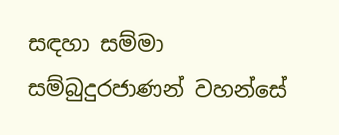සඳහා සම්මා සම්බුදුරජාණන් වහන්සේ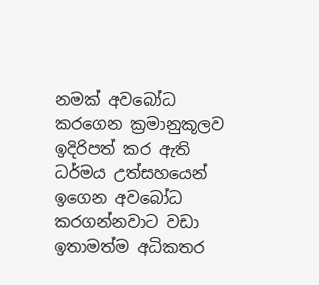නමක් අවබෝධ කරගෙන ක්‍රමානුකූලව ඉදිරිපත් කර ඇති ධර්මය උත්සහයෙන් ඉගෙන අවබෝධ කරගන්නවාට වඩා ඉතාමත්ම අධිකතර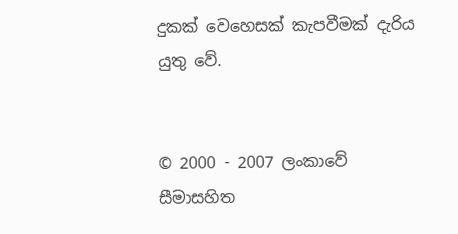දුකක් වෙහෙසක් කැපවීමක් දැරිය යුතු වේ.


© 2000 - 2007 ලංකාවේ සීමාසහිත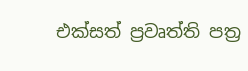එක්සත් ප්‍රවෘත්ති පත්‍ර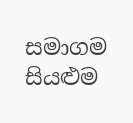සමාගම
සියළුම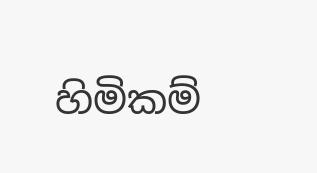හිමිකම්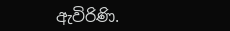ඇවිරිණි.